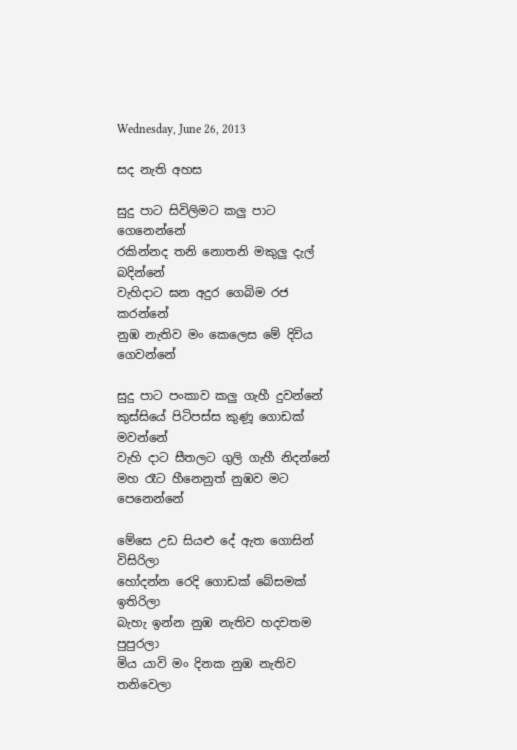Wednesday, June 26, 2013

සද නැති අහස

සුදු පාට සිවිලිමට කලු පාට ගෙනෙන්නේ
රකින්නද තනි නොතනි මකුලු දැල් බදින්නේ
වැහිදාට ඝන අදුර ගෙබිම රජ කරන්නේ
නුඹ නැතිව මං කෙලෙස මේ දිවිය ගෙවන්නේ

සුදු පාට පංකාව කලු ගැහී දුවන්නේ
කුස්සියේ පිටිපස්ස කුණූ ගොඩක් මවන්නේ
වැහි දාට සීතලට ගුලි ගැහී නිදන්නේ
මහ රෑට හීනෙනුත් නුඹව මට පෙනෙන්නේ

මේසෙ උඩ සියළු දේ ඇත ගොසින් විසිරිලා
හෝදන්න රෙදි ගොඩක් බේසමක් ඉතිරිලා
බැහැ ඉන්න නුඹ නැතිව හදවතම පුපුරලා
මිය යාවි මං දිනක නුඹ නැතිව තනිවෙලා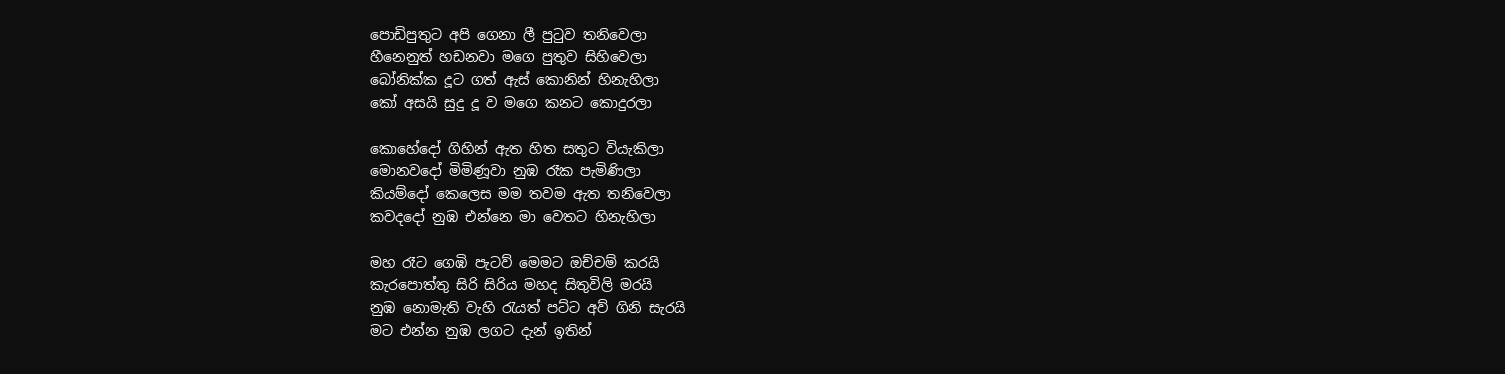පොඩිපුතුට අපි ගෙනා ලී පුටුව තනිවෙලා
හීනෙනුත් හඩනවා මගෙ පුතුව සිහිවෙලා
බෝනික්ක දූට ගත් ඇස් කොනින් හිනැහිලා
කෝ අසයි සුදු දූ ව මගෙ කනට කොදුරලා

කොහේදෝ ගිහින් ඇත හිත සතුට වියැකිලා
මොනවදෝ මිමිණූවා නුඹ රෑක පැමිණිලා
කියම්දෝ කෙලෙස මම තවම ඇත තනිවෙලා
කවදදෝ නුඹ එන්නෙ මා වෙතට හිනැහිලා

මහ රෑට ගෙඹි පැටව් මෙමට ඔච්චම් කරයි
කැරපොත්තු සිරි සිරිය මහද සිතුවිලි මරයි
නුඹ නොමැති වැහි රැයත් පට්ට අව් ගිනි සැරයි
මට එන්න නුඹ ලගට දැන් ඉතින්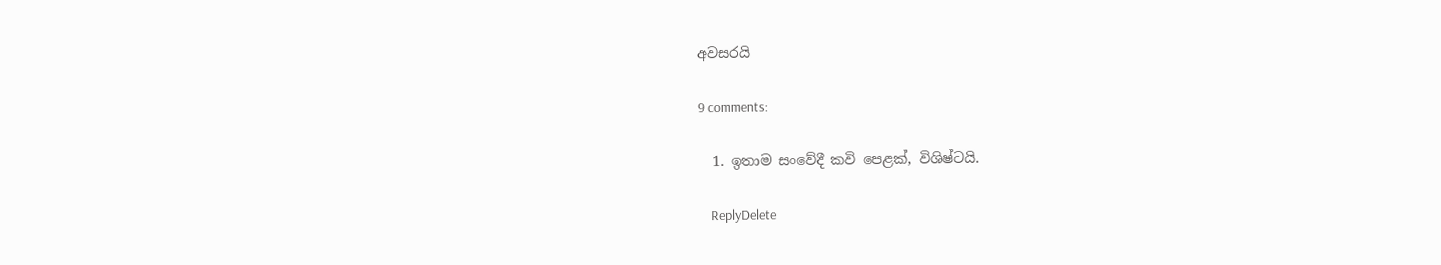අවසරයි

9 comments:

  1. ඉතාම සංවේදී කවි පෙළක්, විශිෂ්ටයි.

    ReplyDelete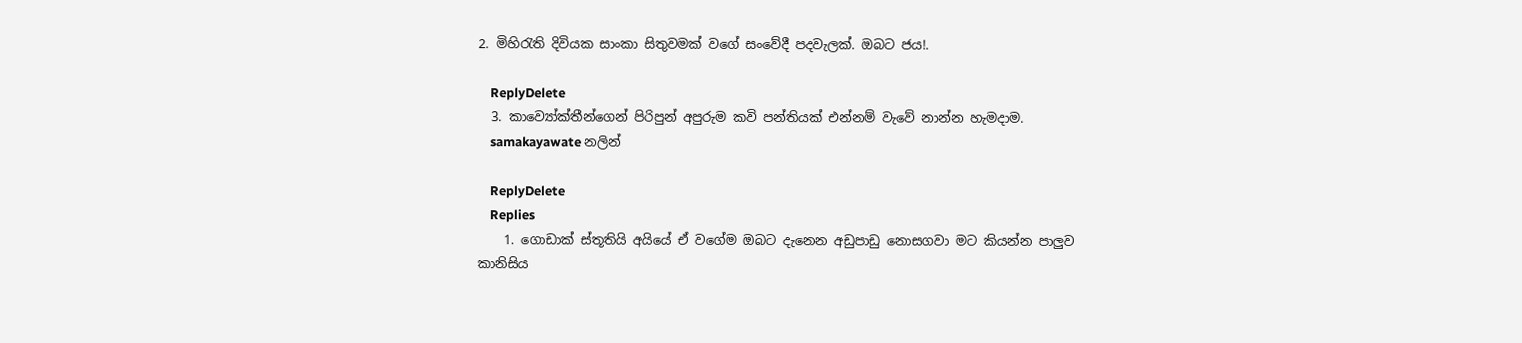2. මිහිරැති දිවියක සාංකා සිතුවමක් වගේ සංවේදී පදවැලක්. ඔබට ජය!.

    ReplyDelete
  3. කාව්‍යෝක්තීන්ගෙන් පිරිපුන් අපුරුම කවි පන්තියක් එන්නම් වැවේ නාන්න හැමදාම.
    samakayawate නලින්

    ReplyDelete
    Replies
    1. ගොඩාක් ස්තූතියි අයියේ ඒ වගේම ඔබට දැනෙන අඩුපාඩු නොසගවා මට කියන්න පාලුව කානිසිය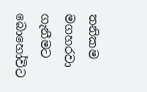තනිකම මගහරවා ගැනීමට බොහෝවිට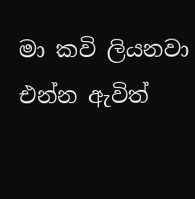මා කවි ලියනවා එන්න ඇවිත්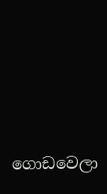ගොඩවෙලා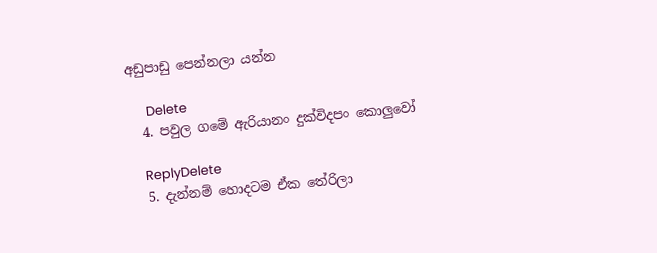අඩුපාඩු පෙන්නලා යන්න

      Delete
  4. පවුල ගමේ ඇරියානං දුක්විදපං කොලුවෝ

    ReplyDelete
  5. දැන්නම් හොදටම ඒක තේරිලා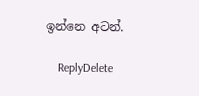ඉන්නෙ අටන්.

    ReplyDelete